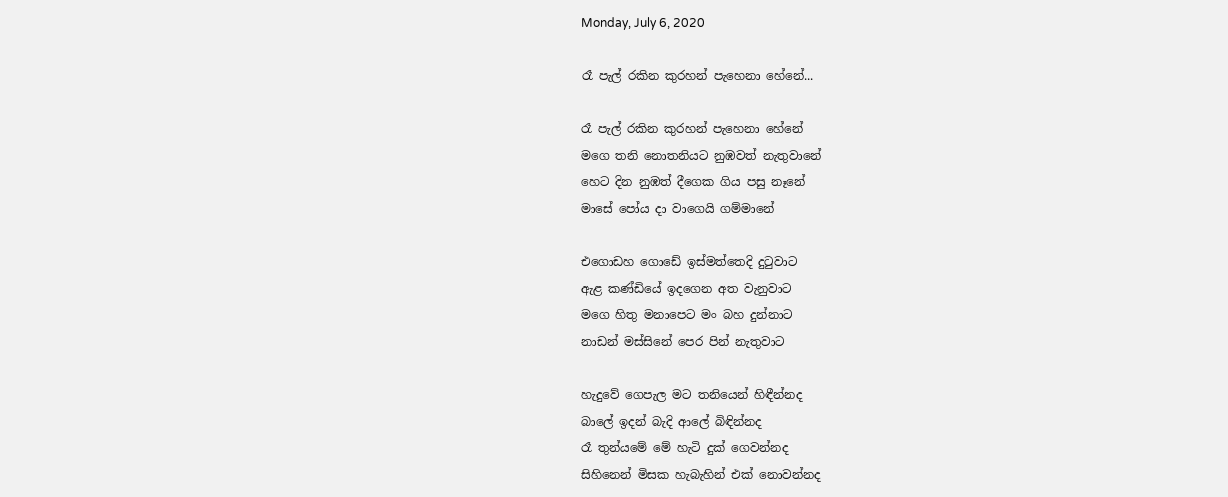Monday, July 6, 2020

රෑ පැල් රකින කුරහන් පැහෙනා හේනේ...

රෑ පැල් රකින කුරහන් පැහෙනා හේනේ
මගෙ තනි නොතනියට නුඹවත් නැතුවානේ
හෙට දින නුඹත් දීගෙක ගිය පසු නෑනේ
මාසේ පෝය දා ‍වාගෙයි ගම්මානේ

එගොඩහ ගොඩේ ඉස්මත්තෙදි දුටුවාට
ඇළ කණ්ඩියේ ඉදගෙන අත වැනුවාට
මගෙ හිතු මනාපෙට මං බහ දුන්නාට
නාඩන් මස්සිනේ පෙර පින් නැතුවාට

හැදුවේ ගෙපැල මට තනියෙන් හිඳීන්නද
බාලේ ඉදන් බැදි ආලේ බිඳින්නද
රෑ තුන්යමේ මේ හැටි දුක් ගෙවන්නද
සිහිනෙන් මිසක හැබැහින් එක් නොවන්නද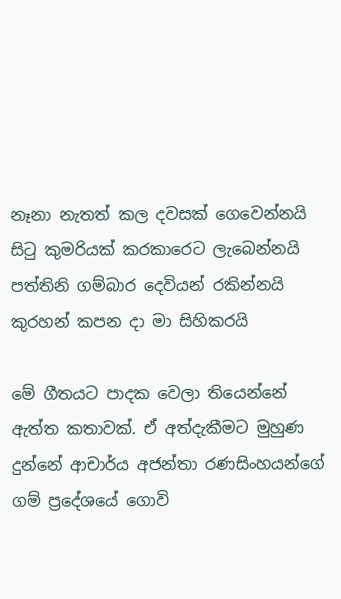නෑනා නැතත් කල දවසක් ගෙවෙන්නයි
සිටු කුමරියක් කරකාරෙට ලැබෙන්නයි
පත්තිනි ගම්බාර දෙවියන් රකින්නයි
කුරහන් කපන දා මා සිහිකරයි

මේ ගීතයට පාදක වෙලා තියෙන්නේ ඇත්ත කතාවක්. ඒ අත්දැකීමට මුහුණ දුන්නේ ආචාර්ය අජන්තා රණසිංහයන්ගේ ගම් ප්‍රදේශයේ ගොවි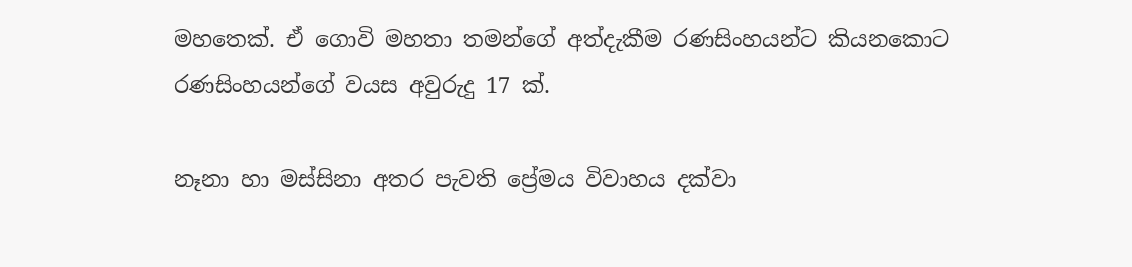මහතෙක්. ඒ ගොවි මහතා තමන්ගේ අත්දැකීම රණසිංහයන්ට කියනකොට රණසිංහයන්ගේ වයස අවුරුදු 17 ක්.

නෑනා හා මස්සිනා අතර පැවති ප්‍රේමය විවාහය දක්වා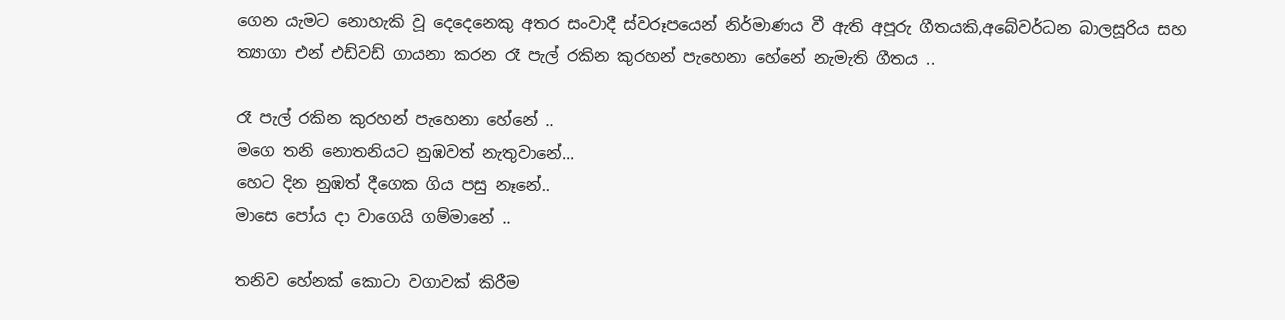ගෙන යැමට නොහැකි වූ දෙදෙනෙකු අතර සංවාදී ස්වරූපයෙන් නිර්මාණය වී ඇති අපූරු ගීතයකි,අබේවර්ධන බාලසූරිය සහ ත්‍යාගා එන් එඩ්වඩ් ගායනා කරන රෑ පැල් රකින කුරහන් පැහෙනා හේනේ නැමැති ගීතය ..

රෑ පැල් රකින කුරහන් පැහෙනා හේනේ ..
මගෙ තනි නොතනියට නුඹවත් නැතුවානේ...
හෙට දින නුඹත් දීගෙක ගිය පසු නෑනේ..
මාසෙ පෝය දා වාගෙයි ගම්මානේ ..

තනිව හේනක් කොටා වගාවක් කිරීම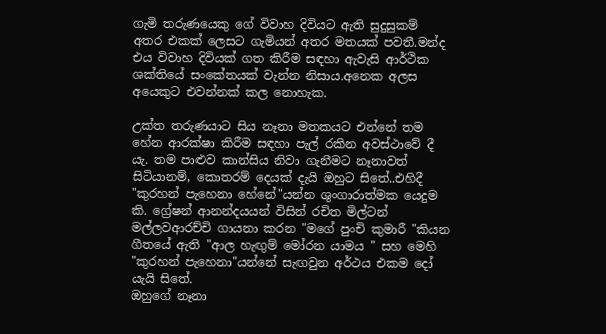ගැමි තරුණයෙකු ගේ විවාහ දිවියට ඇති සුදුසුකම් අතර එකක් ලෙසට ගැමියන් අතර මතයක් පවතී.මන්ද එය විවාහ දිවියක් ගත කිරීම සඳහා ඇවැසි ආර්ථික ශක්තියේ සංකේතයක් වැන්න නිසාය.අනෙක අලස අයෙකුට එවන්නක් කල නොහැක.

උක්ත තරුණයාට සිය නෑනා මතකයට එන්නේ තම හේන ආරක්ෂා කිරීම සඳහා පැල් රකින අවස්ථාවේ දී යැ. තම පාළුව කාන්සිය නිවා ගැනීමට නෑනාවත් සිටියානම්, කොතරම් දෙයක් දැයි ඔහුට සිතේ..එහිදී "කුරහන් පැහෙනා හේනේ"යන්න ශුංගාරාත්මක යෙදුම කි. ග්‍රේෂන් ආනන්දයයන් විසින් රචිත මිල්ටන් මල්ලවආරච්චි ගායනා කරන "මගේ පුංචි කුමාරී "කියන ගීතයේ ඇති "ආල හැඟුම් මෝරන යාමය " සහ මෙහි "කුරහන් පැහෙනා"යන්නේ සැඟවුන අර්ථය එකම දෝ යැයි සිතේ.
ඔහුගේ නෑනා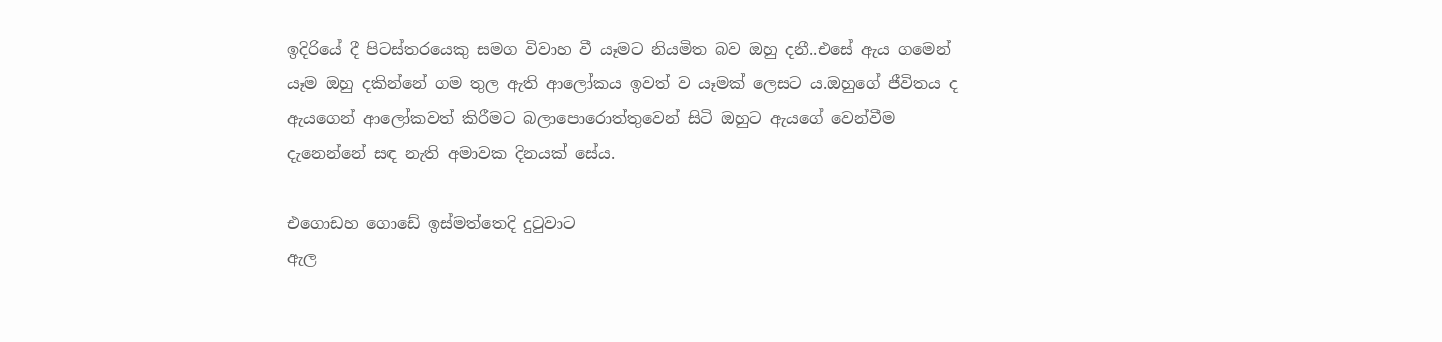ඉදිරියේ දී පිටස්තරයෙකු සමග විවාහ වී යෑමට නියමිත බව ඔහු දනී..එසේ ඇය ගමෙන් යෑම ඔහු දකින්නේ ගම තුල ඇති ආලෝකය ඉවත් ව යෑමක් ලෙසට ය.ඔහුගේ ජීවිතය ද ඇයගෙන් ආලෝකවත් කිරීමට බලාපොරොත්තුවෙන් සිටි ඔහුට ඇයගේ වෙන්වීම දැනෙන්නේ සඳ නැති අමාවක දිනයක් සේය.

එගොඩහ ගොඩේ ඉස්මත්තෙදි දුටුවාට
ඇල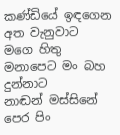කණ්ඩියේ ඉඳගෙන අත වැනුවාට
මගෙ හිතු මනාපෙට මං බහ දුන්නාට
නාඬන් මස්සිනේ පෙර පිං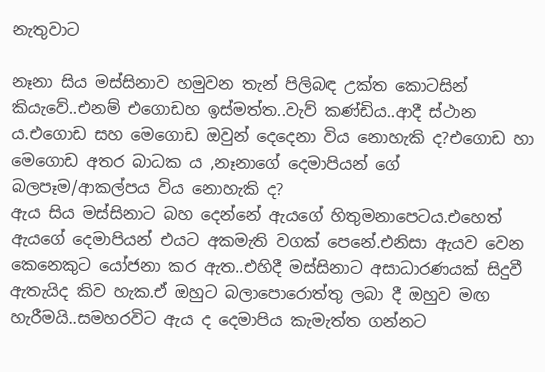නැතුවාට

නෑනා සිය මස්සිනාව හමුවන තැන් පිලිබඳ උක්ත කොටසින් කියැවේ..එනම් එගොඩහ ඉස්මත්ත..වැව් කණ්ඩිය..ආදී ස්ථාන ය.එගොඩ සහ මෙගොඩ ඔවුන් දෙදෙනා විය නොහැකි ද?එගොඩ හා මෙගොඩ අතර බාධක ය ,නෑනාගේ දෙමාපියන් ගේ බලපෑම/ආකල්පය විය නොහැකි ද?
ඇය සිය මස්සිනාට බහ දෙන්නේ ඇයගේ හිතුමනාපෙටය.එහෙත් ඇයගේ දෙමාපියන් එයට අකමැති වගක් පෙනේ.එනිසා ඇයව වෙන කෙනෙකුට යෝජනා කර ඇත..එහිදී මස්සිනාට අසාධාරණයක් සිදුවී ඇතැයිද කිව හැක.ඒ ඔහුට බලාපොරොත්තු ලබා දී ඔහුව මඟ හැරීමයි..සමහරවිට ඇය ද දෙමාපිය කැමැත්ත ගන්නට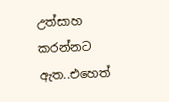උත්සාහ කරන්නට ඇත..එහෙත්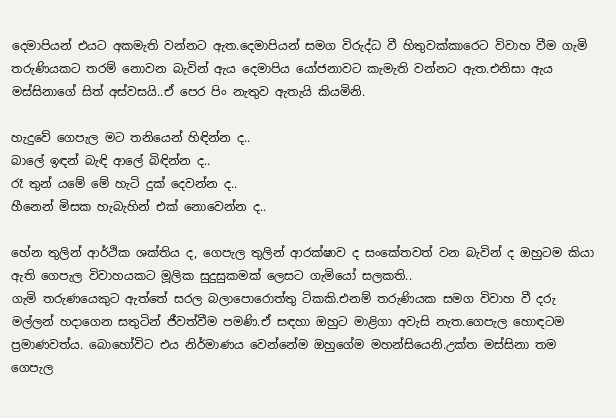දෙමාපියන් එයට අකමැති වන්නට ඇත.දෙමාපියන් සමග විරුද්ධ වී හිතුවක්කාරෙට විවාහ වීම ගැමි තරුණියකට තරම් නොවන බැවින් ඇය දෙමාපිය යෝජනාවට කැමැති වන්නට ඇත.එනිසා ඇය මස්සිනාගේ සිත් අස්වසයි..ඒ පෙර පිං නැතුව ඇතැයි කියමිනි.

හැදුවේ ගෙපැල මට තනියෙන් හිඳින්න ද..
බාලේ ඉඳන් බැඳි ආලේ බිඳින්න ද..
රෑ තුන් යමේ මේ හැටි දුක් දෙවන්න ද..
හීනෙන් මිසක හැබැහින් එක් නොවෙන්න ද..

හේන තුලින් ආර්ථික ශක්තිය ද, ගෙපැල තුලින් ආරක්ෂාව ද සංකේතවත් වන බැවින් ද ඔහුටම කියා ඇති ගෙපැල විවාහයකට මූලික සුදුසුකමක් ලෙසට ගැමියෝ සලකති..
ගැමි තරුණයෙකුට ඇත්තේ සරල බලාපොරොත්තු ටිකකි.එනම් තරුණියක සමග විවාහ වී දරු මල්ලන් හදාගෙන සතුටින් ජීවත්වීම පමණි.ඒ සඳහා ඔහුට මාළිගා අවැසි නැත.ගෙපැල හොඳටම ප්‍රමාණවත්ය. බොහෝවිට එය නිර්මාණය වෙන්නේම ඔහුගේම මහන්සියෙනි.උක්ත මස්සිනා තම ගෙපැල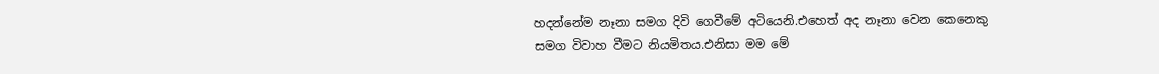හදන්නේම නෑනා සමග දිවි ගෙවීමේ අටියෙනි.එහෙත් අද නෑනා වෙන කෙනෙකු සමග විවාහ වීමට නියමිතය.එනිසා මම මේ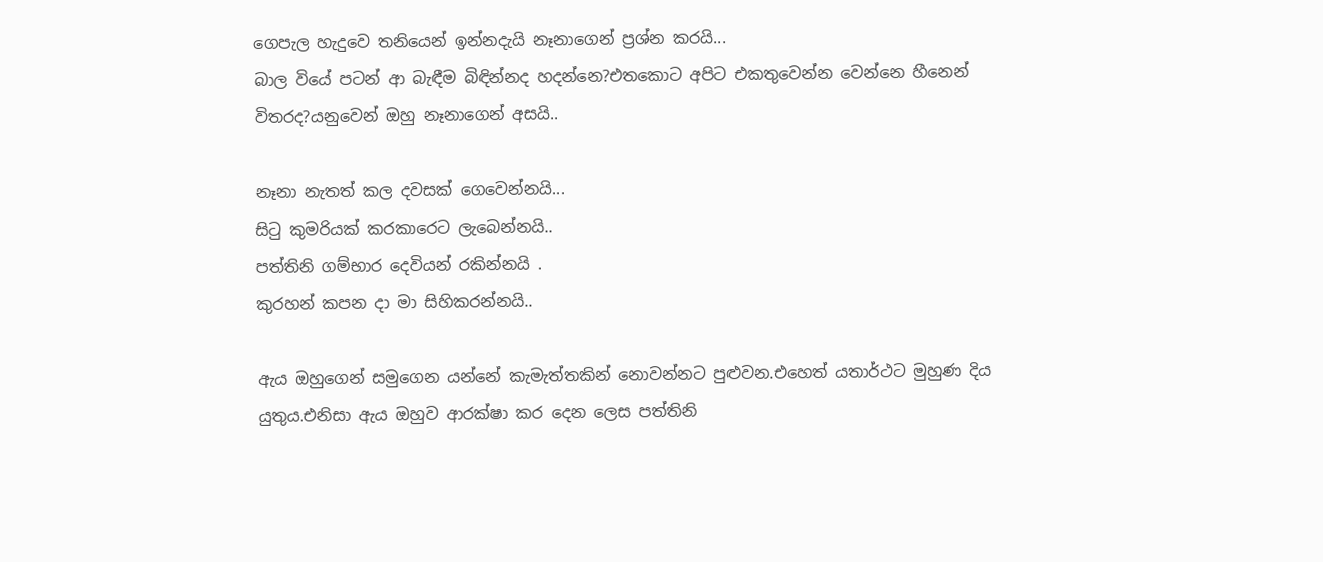ගෙපැල හැදුවෙ තනියෙන් ඉන්නදැයි නෑනාගෙන් ප්‍රශ්න කරයි...
බාල වියේ පටන් ආ බැඳීම බිඳින්නද හදන්නෙ?එතකොට අපිට එකතුවෙන්න වෙන්නෙ හීනෙන් විතරද?යනුවෙන් ඔහු නෑනාගෙන් අසයි..

නෑනා නැතත් කල දවසක් ගෙවෙන්නයි...
සිටු කුමරියක් කරකාරෙට ලැබෙන්නයි..
පත්තිනි ගම්භාර දෙවියන් රකින්නයි .
කුරහන් කපන දා මා සිහිකරන්නයි..

ඇය ඔහුගෙන් සමුගෙන යන්නේ කැමැත්තකින් නොවන්නට පුළුවන.එහෙත් යතාර්ථට මුහුණ දිය යුතුය.එනිසා ඇය ඔහුව ආරක්ෂා කර දෙන ලෙස පත්තිනි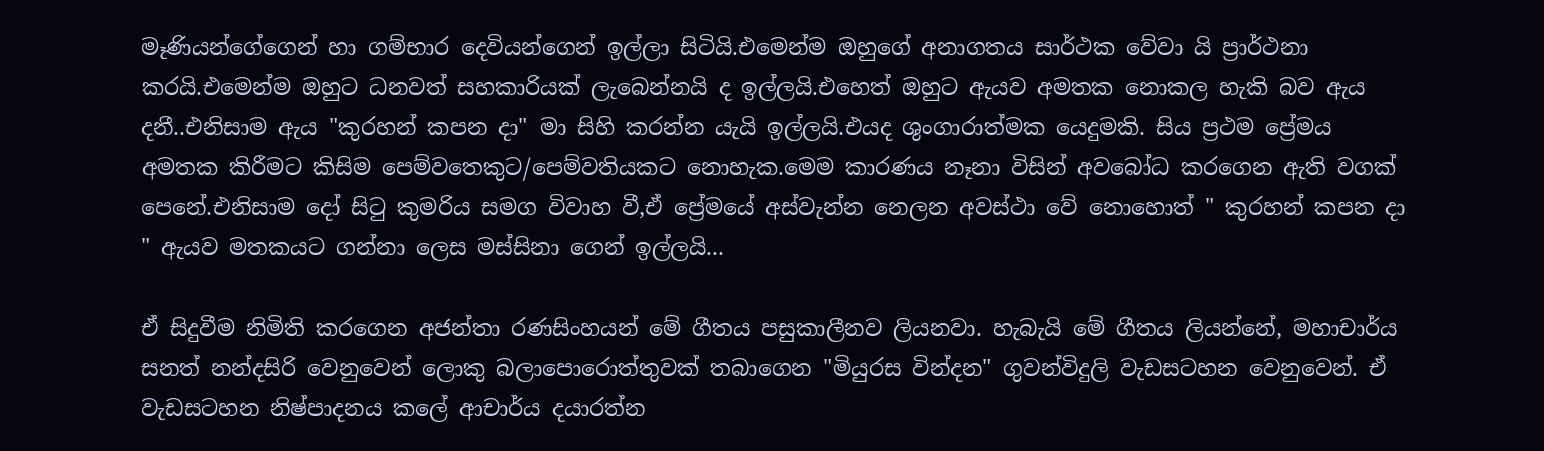මෑණියන්ගේගෙන් හා ගම්භාර දෙවියන්ගෙන් ඉල්ලා සිටියි.එමෙන්ම ඔහුගේ අනාගතය සාර්ථක වේවා යි ප්‍රාර්ථනා කරයි.එමෙන්ම ඔහුට ධනවත් සහකාරියක් ලැබෙන්නයි ද ඉල්ලයි.එහෙත් ඔහුට ඇයව අමතක නොකල හැකි බව ඇය දනී..එනිසාම ඇය "කුරහන් කපන දා" මා සිහි කරන්න යැයි ඉල්ලයි.එයද ශුංගාරාත්මක යෙදුමකි. සිය ප්‍රථම ප්‍රේමය අමතක කිරීමට කිසිම පෙම්වතෙකුට/පෙම්වතියකට නොහැක.මෙම කාරණය නෑනා විසින් අවබෝධ කරගෙන ඇති වගක් පෙනේ.එනිසාම දෝ සිටු කුමරිය සමග විවාහ වී,ඒ ප්‍රේමයේ අස්වැන්න නෙලන අවස්ථා වේ නොහොත් " කුරහන් කපන දා " ඇයව මතකයට ගන්නා ලෙස මස්සිනා ගෙන් ඉල්ලයි...

ඒ සිදුවීම නිමිති කරගෙන අජන්තා රණසිංහයන් මේ ගීතය පසුකාලීනව ලියනවා. හැබැයි මේ ගීතය ලියන්නේ, මහාචාර්ය සනත් නන්දසිරි වෙනුවෙන් ලොකු බලාපොරොත්තුවක් තබාගෙන "මියුරස වින්දන" ගුවන්විදුලි වැඩසටහන වෙනුවෙන්. ඒ වැඩසටහන නිෂ්පාදනය කලේ ආචාර්ය දයාරත්න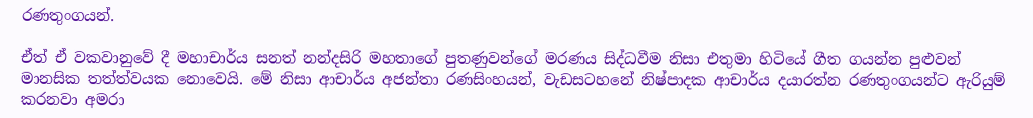රණතුංගයන්.

ඒත් ඒ වකවානුවේ දී මහාචාර්ය සනත් නන්දසිරි මහතාගේ පුතණුවන්ගේ මරණය සිද්ධවීම නිසා එතුමා හිටියේ ගීත ගයන්න පුළුවන් මානසික තත්ත්වයක නොවෙයි. මේ නිසා ආචාර්ය අජන්තා රණසිංහයන්, වැඩසටහනේ නිෂ්පාදක ආචාර්ය දයාරත්න රණතුංගයන්ට ඇරියුම් කරනවා අමරා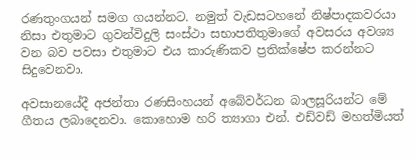රණතුංගයන් සමග ගයන්නට. නමුත් වැඩසටහනේ නිෂ්පාදකවරයා නිසා එතුමාට ගුවන්විදුලි සංස්ථා සභාපතිතුමාගේ අවසරය අවශ්‍ය වන බව පවසා එතුමාට එය කාරුණිකව ප්‍රතික්ෂේප කරන්නට සිදුවෙනවා.

අවසානයේදී අජන්තා රණසිංහයන් අබේවර්ධන බාලසූරියන්ට මේ ගීතය ලබාදෙනවා. කොහොම හරි ත්‍යාගා එන්. එඩ්වඩ් මහත්මියත්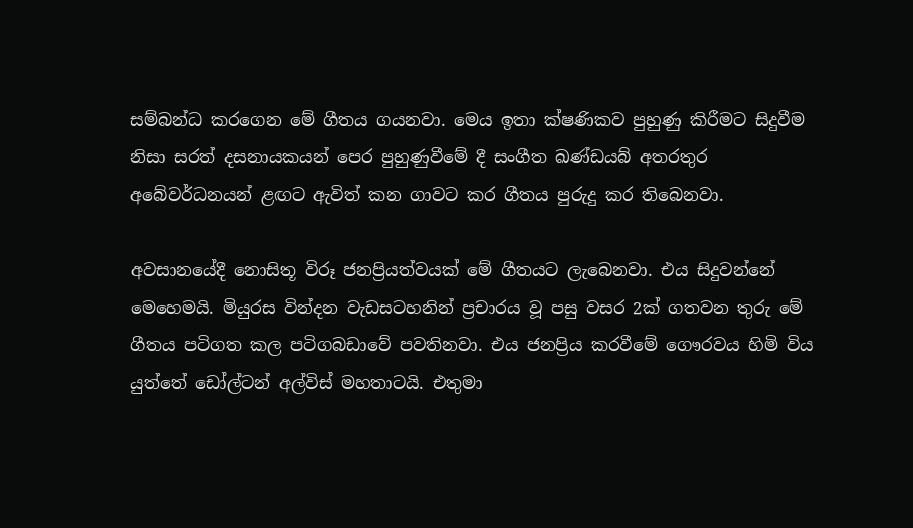සම්බන්ධ කරගෙන මේ ගීතය ගයනවා. මෙය ඉතා ක්ෂණිකව පුහුණු කිරීමට සිදුවීම නිසා සරත් දසනායකයන් පෙර පුහුණුවීමේ දී සංගීත ඛණ්ඩයබ් අතරතුර අබේවර්ධනයන් ළඟට ඇවිත් කන ගාවට කර ගීතය පුරුදු කර තිබෙනවා.

අවසානයේදී නොසිතූ විරූ ජනප්‍රියත්වයක් මේ ගීතයට ලැබෙනවා. එය සිදුවන්නේ මෙහෙමයි. මියුරස වින්දන වැඩසටහනින් ප්‍රචාරය වූ පසු වසර 2ක් ගතවන තුරු මේ ගීතය පටිගත කල පටිගබඩාවේ පවතිනවා. එය ජනප්‍රිය කරවීමේ ගෞරවය හිමි විය යුත්තේ ඩෝල්ටන් අල්විස් මහතාටයි. එතුමා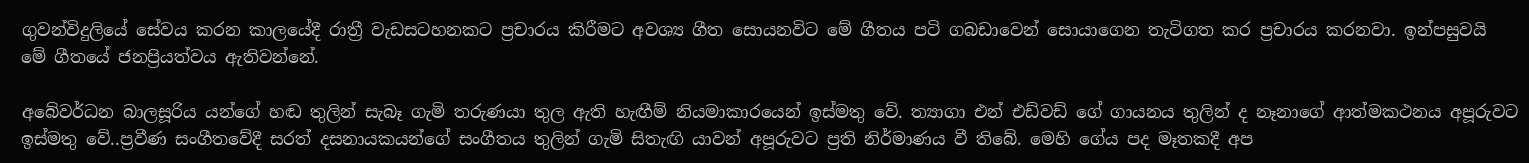ගුවන්විදුලියේ සේවය කරන කාලයේදී රාත්‍රී වැඩසටහනකට ප්‍රචාරය කිරීමට අවශ්‍ය ගීත සොයනවිට මේ ගීතය පටි ගබඩාවෙන් සොයාගෙන තැටිගත කර ප්‍රචාරය කරනවා. ඉන්පසුවයි මේ ගීතයේ ජනප්‍රියත්වය ඇතිවන්නේ.

අබේවර්ධන බාලසූරිය යන්ගේ හඬ තුලින් සැබෑ ගැමි තරුණයා තුල ඇති හැඟීම් නියමාකාරයෙන් ඉස්මතු වේ. ත්‍යාගා එන් එඩ්වඩ් ගේ ගායනය තුලින් ද නෑනාගේ ආත්මකථනය අපූරුවට ඉස්මතු වේ..ප්‍රවීණ සංගීතවේදී සරත් දසනායකයන්ගේ සංගීතය තුලින් ගැමි සිතැඟි යාවන් අපූරුවට ප්‍රති නිර්මාණය වී තිබේ. මෙහි ගේය පද මෑතකදී අප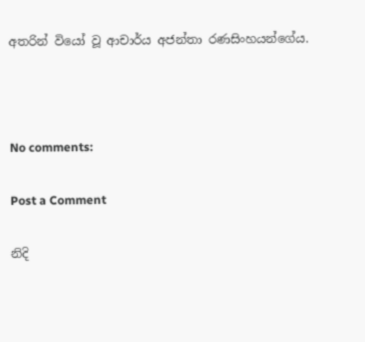අතරින් වියෝ වූ ආචාර්ය අජන්තා රණසිංහයන්ගේය.



No comments:

Post a Comment

නිදි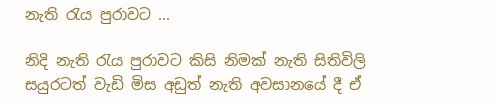නැති රැය පුරාවට ...

නිදි නැති රැය පුරාවට කිසි නිමක් නැති සිතිවිලි සයුරටත් වැඩි මිස අඩුත් නැති අවසානයේ දී ඒ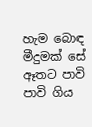හැම බොඳ මීදුමක් සේ ඈතට පාවි පාවි ගිය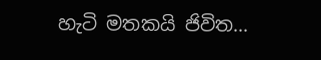හැටි මතකයි ජිවිත...